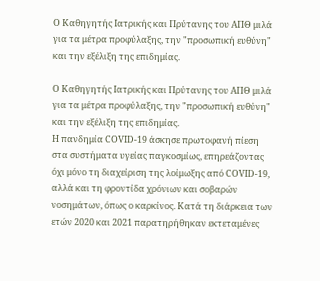Ο Καθηγητής Ιατρικής και Πρύτανης του ΑΠΘ μιλά για τα μέτρα προφύλαξης, την "προσωπική ευθύνη" και την εξέλιξη της επιδημίας.

Ο Καθηγητής Ιατρικής και Πρύτανης του ΑΠΘ μιλά για τα μέτρα προφύλαξης, την "προσωπική ευθύνη" και την εξέλιξη της επιδημίας.
Η πανδημία COVID-19 άσκησε πρωτοφανή πίεση στα συστήματα υγείας παγκοσμίως, επηρεάζοντας όχι μόνο τη διαχείριση της λοίμωξης από COVID-19, αλλά και τη φροντίδα χρόνιων και σοβαρών νοσημάτων, όπως ο καρκίνος. Κατά τη διάρκεια των ετών 2020 και 2021 παρατηρήθηκαν εκτεταμένες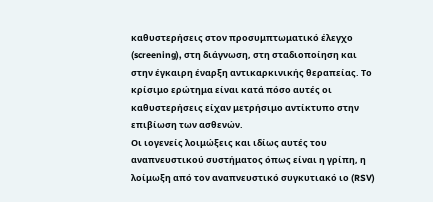καθυστερήσεις στον προσυμπτωματικό έλεγχο (screening), στη διάγνωση, στη σταδιοποίηση και στην έγκαιρη έναρξη αντικαρκινικής θεραπείας. Το κρίσιμο ερώτημα είναι κατά πόσο αυτές οι καθυστερήσεις είχαν μετρήσιμο αντίκτυπο στην επιβίωση των ασθενών.
Οι ιογενείς λοιμώξεις και ιδίως αυτές του αναπνευστικού συστήματος όπως είναι η γρίπη, η λοίμωξη από τον αναπνευστικό συγκυτιακό ιο (RSV)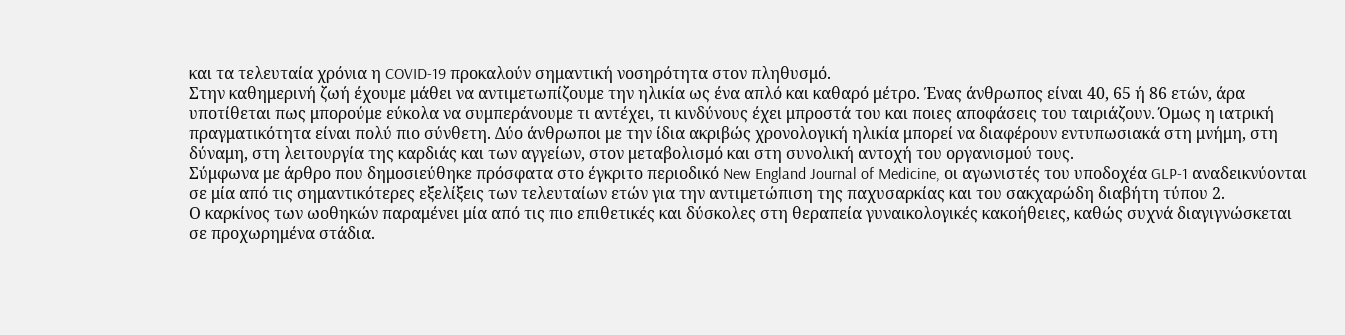και τα τελευταία χρόνια η COVID-19 προκαλούν σημαντική νοσηρότητα στον πληθυσμό.
Στην καθημερινή ζωή έχουμε μάθει να αντιμετωπίζουμε την ηλικία ως ένα απλό και καθαρό μέτρο. Ένας άνθρωπος είναι 40, 65 ή 86 ετών, άρα υποτίθεται πως μπορούμε εύκολα να συμπεράνουμε τι αντέχει, τι κινδύνους έχει μπροστά του και ποιες αποφάσεις του ταιριάζουν. Όμως η ιατρική πραγματικότητα είναι πολύ πιο σύνθετη. Δύο άνθρωποι με την ίδια ακριβώς χρονολογική ηλικία μπορεί να διαφέρουν εντυπωσιακά στη μνήμη, στη δύναμη, στη λειτουργία της καρδιάς και των αγγείων, στον μεταβολισμό και στη συνολική αντοχή του οργανισμού τους.
Σύμφωνα με άρθρο που δημοσιεύθηκε πρόσφατα στο έγκριτο περιοδικό New England Journal of Medicine, οι αγωνιστές του υποδοχέα GLP-1 αναδεικνύονται σε μία από τις σημαντικότερες εξελίξεις των τελευταίων ετών για την αντιμετώπιση της παχυσαρκίας και του σακχαρώδη διαβήτη τύπου 2.
Ο καρκίνος των ωοθηκών παραμένει μία από τις πιο επιθετικές και δύσκολες στη θεραπεία γυναικολογικές κακοήθειες, καθώς συχνά διαγιγνώσκεται σε προχωρημένα στάδια.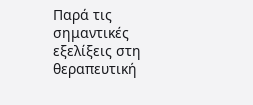Παρά τις σημαντικές εξελίξεις στη θεραπευτική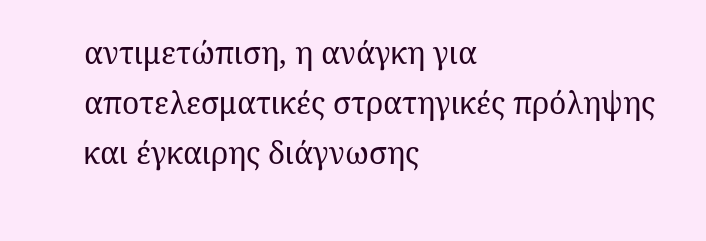αντιμετώπιση, η ανάγκη για αποτελεσματικές στρατηγικές πρόληψης και έγκαιρης διάγνωσης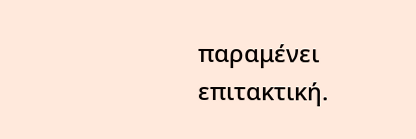παραμένει επιτακτική.